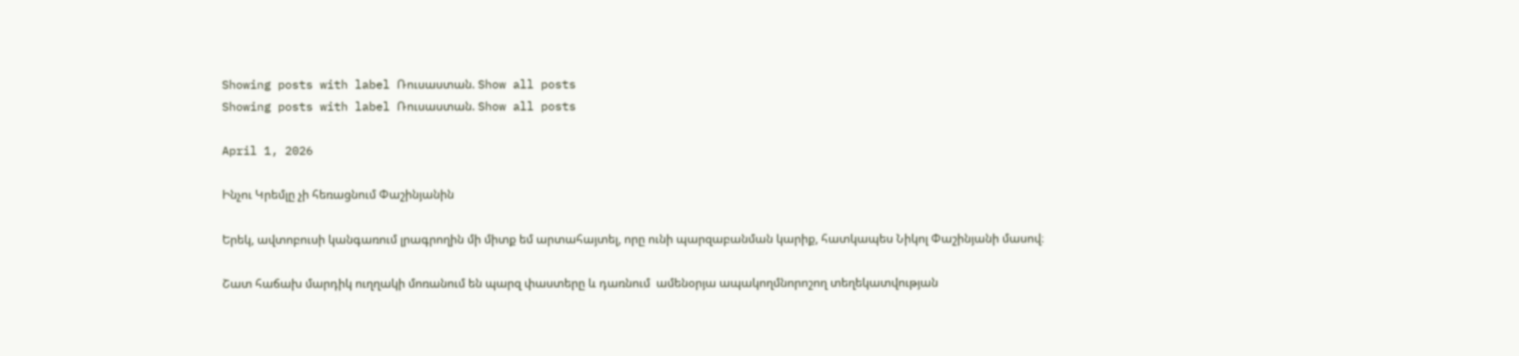Showing posts with label Ռուսաստան. Show all posts
Showing posts with label Ռուսաստան. Show all posts

April 1, 2026

Ինչու Կրեմլը չի հեռացնում Փաշինյանին

Երեկ, ավտոբուսի կանգառում լրագրողին մի միտք եմ արտահայտել, որը ունի պարզաբանման կարիք, հատկապես Նիկոլ Փաշինյանի մասով։

Շատ հաճախ մարդիկ ուղղակի մոռանում են պարզ փաստերը և դառնում  ամենօրյա ապակողմնորոշող տեղեկատվության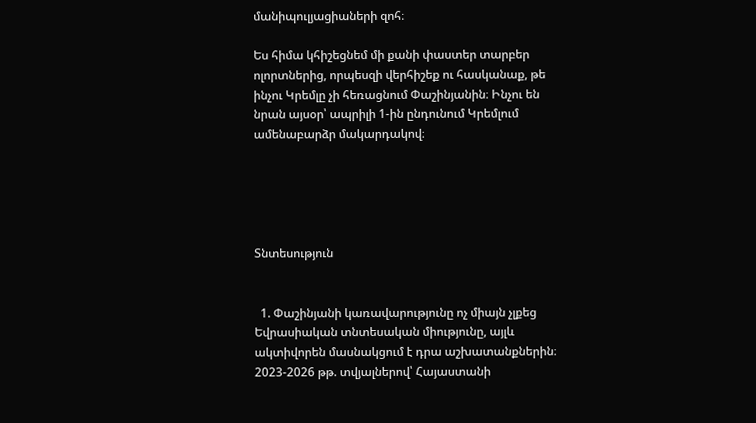մանիպուլյացիաների զոհ։

Ես հիմա կհիշեցնեմ մի քանի փաստեր տարբեր ոլորտներից, որպեսզի վերհիշեք ու հասկանաք, թե ինչու Կրեմլը չի հեռացնում Փաշինյանին։ Ինչու են նրան այսօր՝ ապրիլի 1-ին ընդունում Կրեմլում ամենաբարձր մակարդակով։





Տնտեսություն


  1. Փաշինյանի կառավարությունը ոչ միայն չլքեց Եվրասիական տնտեսական միությունը, այլև ակտիվորեն մասնակցում է դրա աշխատանքներին։ 2023-2026 թթ. տվյալներով՝ Հայաստանի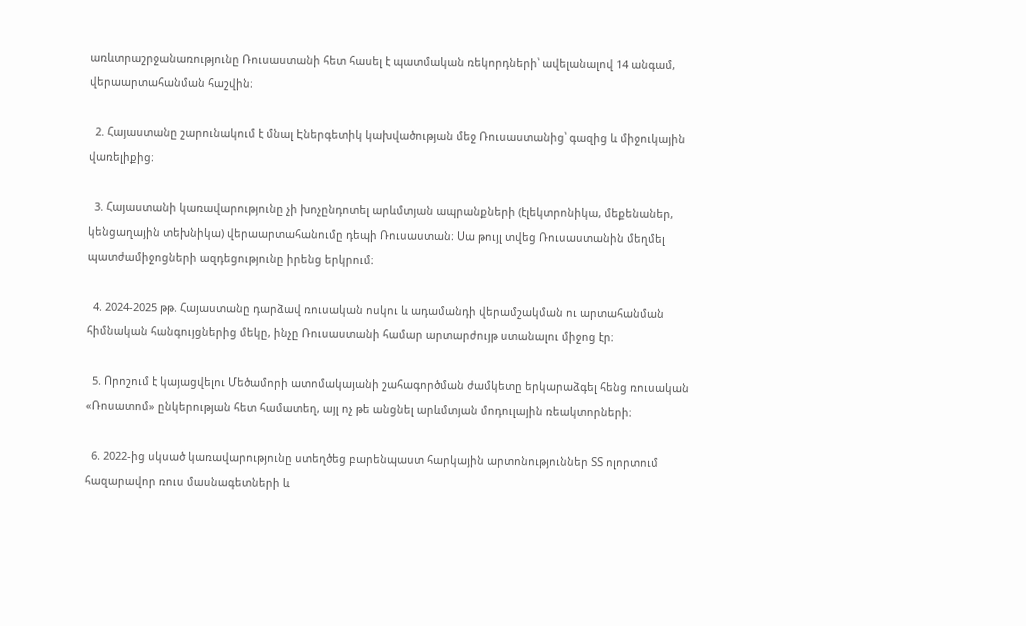առևտրաշրջանառությունը Ռուսաստանի հետ հասել է պատմական ռեկորդների՝ ավելանալով 14 անգամ, վերաարտահանման հաշվին։

  2. Հայաստանը շարունակում է մնալ Էներգետիկ կախվածության մեջ Ռուսաստանից՝ գազից և միջուկային վառելիքից։

  3. Հայաստանի կառավարությունը չի խոչընդոտել արևմտյան ապրանքների (էլեկտրոնիկա, մեքենաներ, կենցաղային տեխնիկա) վերաարտահանումը դեպի Ռուսաստան։ Սա թույլ տվեց Ռուսաստանին մեղմել պատժամիջոցների ազդեցությունը իրենց երկրում։

  4. 2024-2025 թթ. Հայաստանը դարձավ ռուսական ոսկու և ադամանդի վերամշակման ու արտահանման հիմնական հանգույցներից մեկը, ինչը Ռուսաստանի համար արտարժույթ ստանալու միջոց էր։

  5. Որոշում է կայացվելու Մեծամորի ատոմակայանի շահագործման ժամկետը երկարաձգել հենց ռուսական «Ռոսատոմ» ընկերության հետ համատեղ, այլ ոչ թե անցնել արևմտյան մոդուլային ռեակտորների։

  6. 2022-ից սկսած կառավարությունը ստեղծեց բարենպաստ հարկային արտոնություններ ՏՏ ոլորտում հազարավոր ռուս մասնագետների և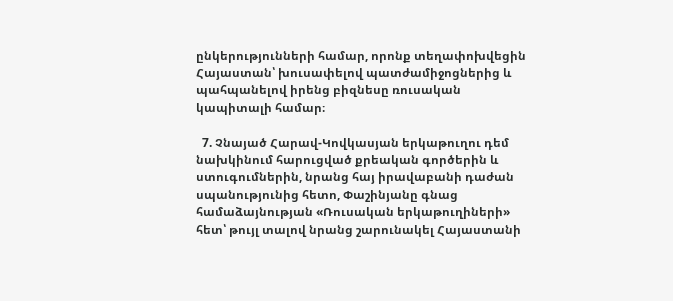ընկերությունների համար, որոնք տեղափոխվեցին Հայաստան՝ խուսափելով պատժամիջոցներից և պահպանելով իրենց բիզնեսը ռուսական կապիտալի համար։

  7. Չնայած Հարավ-Կովկասյան երկաթուղու դեմ նախկինում հարուցված քրեական գործերին և ստուգումներին, նրանց հայ իրավաբանի դաժան սպանությունից հետո, Փաշինյանը գնաց համաձայնության «Ռուսական երկաթուղիների» հետ՝ թույլ տալով նրանց շարունակել Հայաստանի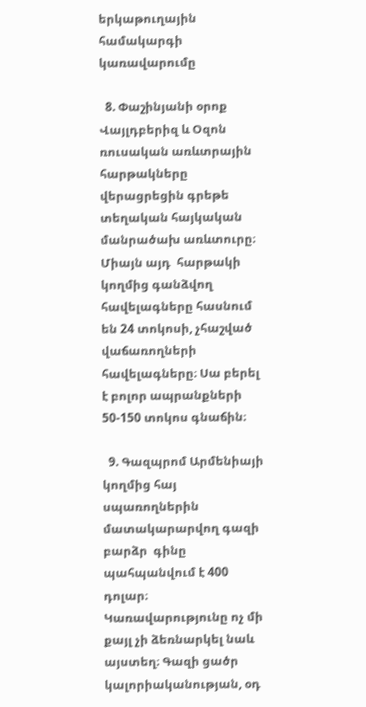երկաթուղային համակարգի կառավարումը

  8. Փաշինյանի օրոք Վայլդբերիզ և Օզոն ռուսական առևտրային հարթակները վերացրեցին գրեթե տեղական հայկական մանրածախ առևտուրը։ Միայն այդ  հարթակի կողմից գանձվող հավելագները հասնում են 24 տոկոսի, չհաշված վաճառողների հավելագները։ Սա բերել է բոլոր ապրանքների 50-150 տոկոս գնաճին։

  9. Գազպրոմ Արմենիայի կողմից հայ սպառողներին մատակարարվող գազի բարձր  գինը պահպանվում է 400 դոլար։ Կառավարությունը ոչ մի քայլ չի ձեռնարկել նաև այստեղ։ Գազի ցածր կալորիականության, օդ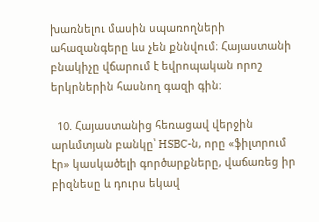խառնելու մասին սպառողների ահազանգերը ևս չեն քննվում։ Հայաստանի բնակիչը վճարում է եվրոպական որոշ երկրներին հասնող գազի գին։

  10. Հայաստանից հեռացավ վերջին արևմտյան բանկը՝ HSBC-ն, որը «ֆիլտրում էր» կասկածելի գործարքները, վաճառեց իր բիզնեսը և դուրս եկավ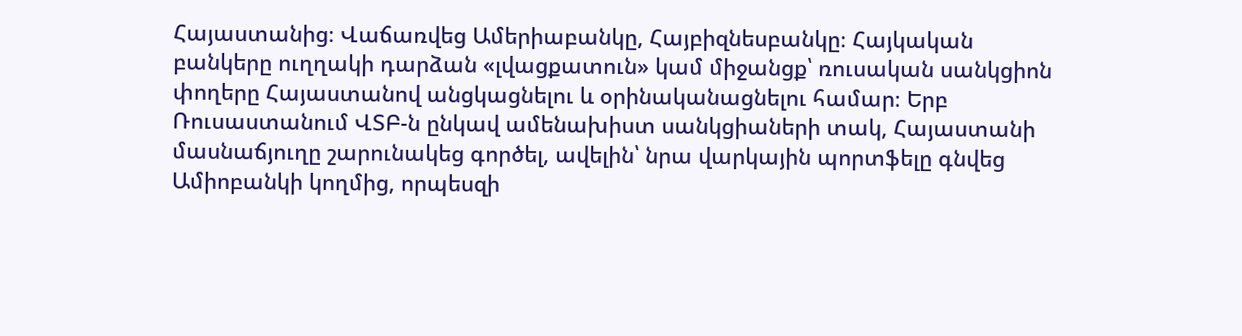Հայաստանից։ Վաճառվեց Ամերիաբանկը, Հայբիզնեսբանկը։ Հայկական բանկերը ուղղակի դարձան «լվացքատուն» կամ միջանցք՝ ռուսական սանկցիոն փողերը Հայաստանով անցկացնելու և օրինականացնելու համար։ Երբ Ռուսաստանում ՎՏԲ-ն ընկավ ամենախիստ սանկցիաների տակ, Հայաստանի մասնաճյուղը շարունակեց գործել, ավելին՝ նրա վարկային պորտֆելը գնվեց Ամիոբանկի կողմից, որպեսզի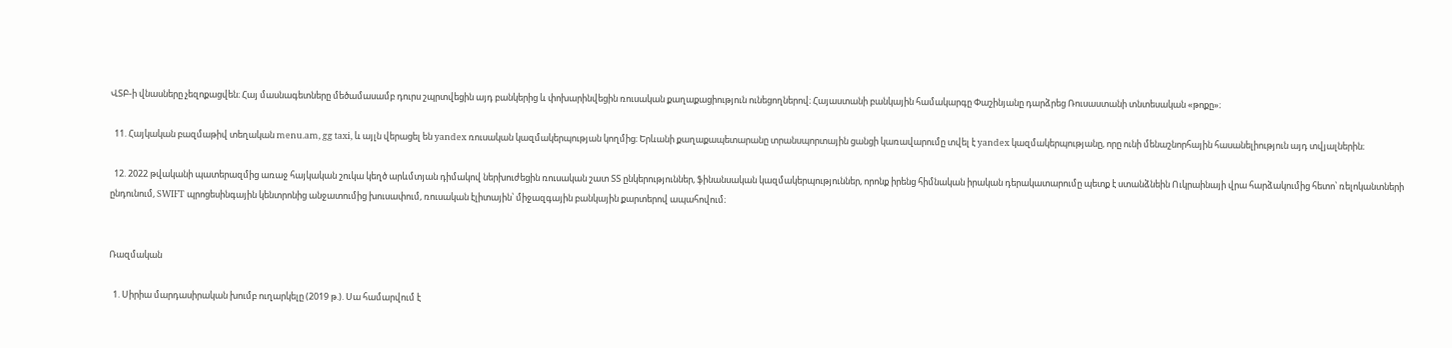ՎՏԲ-ի վնասները չեզոքացվեն։ Հայ մասնագետները մեծամասամբ դուրս շպրտվեցին այդ բանկերից և փոխարինվեցին ռուսական քաղաքացիություն ունեցողներով։ Հայաստանի բանկային համակարգը Փաշինյանը դարձրեց Ռուսաստանի տնտեսական «թոքը»։

  11. Հայկական բազմաթիվ տեղական menu.am, gg taxi, և այլն վերացել են yandex ռուսական կազմակերպության կողմից։ Երևանի քաղաքապետարանը տրանսպորտային ցանցի կառավարումը տվել է yandex կազմակերպությանը, որը ունի մենաշնորհային հասանելիություն այդ տվյալներին։

  12. 2022 թվականի պատերազմից առաջ հայկական շուկա կեղծ արևմտյան դիմակով ներխուժեցին ռուսական շատ ՏՏ ընկերություններ, ֆինանսական կազմակերպություններ, որոնք իրենց հիմնական իրական դերակատարումը պետք է ստանձնեին Ուկրաինայի վրա հարձակումից հետո՝ ռելոկանտների ընդունում, SWIFT պրոցեսինգային կենտրոնից անջատումից խուսափում, ռուսական էլիտային՝ միջազգային բանկային քարտերով ապահովում։


Ռազմական

  1. Սիրիա մարդասիրական խումբ ուղարկելը (2019 թ.). Սա համարվում է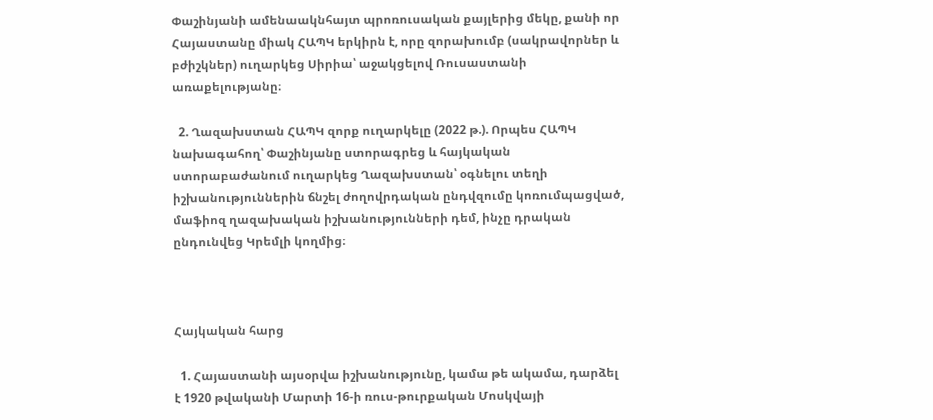Փաշինյանի ամենաակնհայտ պրոռուսական քայլերից մեկը, քանի որ Հայաստանը միակ ՀԱՊԿ երկիրն է, որը զորախումբ (սակրավորներ և բժիշկներ) ուղարկեց Սիրիա՝ աջակցելով Ռուսաստանի առաքելությանը։

  2. Ղազախստան ՀԱՊԿ զորք ուղարկելը (2022 թ.). Որպես ՀԱՊԿ նախագահող՝ Փաշինյանը ստորագրեց և հայկական ստորաբաժանում ուղարկեց Ղազախստան՝ օգնելու տեղի իշխանություններին ճնշել ժողովրդական ընդվզումը կոռումպացված, մաֆիոզ ղազախական իշխանությունների դեմ, ինչը դրական ընդունվեց Կրեմլի կողմից։



Հայկական հարց

  1. Հայաստանի այսօրվա իշխանությունը, կամա թե ակամա, դարձել է 1920 թվականի Մարտի 16-ի ռուս-թուրքական Մոսկվայի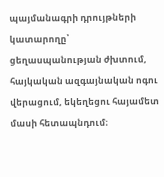պայմանագրի դրույթների կատարողը՝ ցեղասպանության ժխտում, հայկական ազգայնական ոգու վերացում, եկեղեցու հայամետ մասի հետապնդում։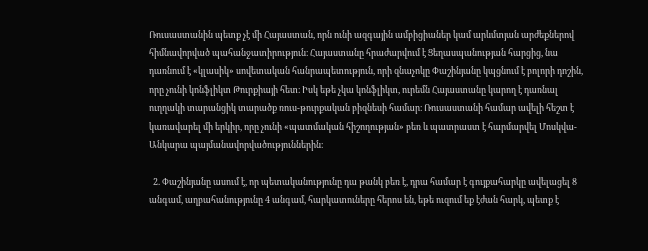Ռուսաստանին պետք չէ մի Հայաստան, որն ունի ազգային ամբիցիաներ կամ արևմտյան արժեքներով հիմնավորված պահանջատիրություն։ Հայաստանը հրաժարվում է Ցեղասպանության հարցից, նա դառնում է «կլասիկ» սովետական հանրապետություն, որի զնաչոկը Փաշինյանը կպցնում է բոլորի դոշին, որը չունի կոնֆլիկտ Թուրքիայի հետ։ Իսկ եթե չկա կոնֆլիկտ, ուրեմն Հայաստանը կարող է դառնալ ուղղակի տարանցիկ տարածք ռուս-թուրքական բիզնեսի համար։ Ռուսաստանի համար ավելի հեշտ է կառավարել մի երկիր, որը չունի «պատմական հիշողության» բեռ և պատրաստ է հարմարվել Մոսկվա-Անկարա պայմանավորվածություններին։

  2. Փաշինյանը ասում է, որ պետականությունը դա թանկ բեռ է, դրա համար է գույքահարկը ավելացել 8 անգամ, աղբահանությունը 4 անգամ, հարկատուները հերոս են, եթե ուզում եք էժան հարկ, պետք է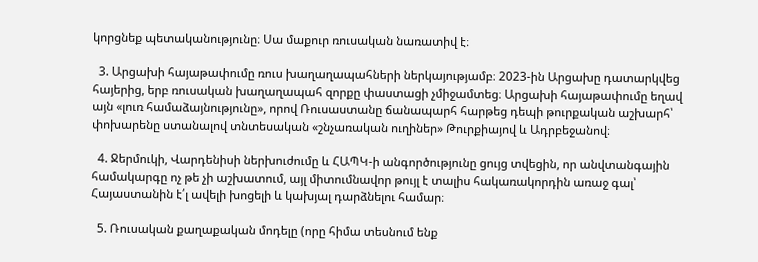կորցնեք պետականությունը։ Սա մաքուր ռուսական նառատիվ է։

  3. Արցախի հայաթափումը ռուս խաղաղապահների ներկայությամբ։ 2023-ին Արցախը դատարկվեց հայերից, երբ ռուսական խաղաղապահ զորքը փաստացի չմիջամտեց։ Արցախի հայաթափումը եղավ այն «լուռ համաձայնությունը», որով Ռուսաստանը ճանապարհ հարթեց դեպի թուրքական աշխարհ՝ փոխարենը ստանալով տնտեսական «շնչառական ուղիներ» Թուրքիայով և Ադրբեջանով։

  4. Ջերմուկի, Վարդենիսի ներխուժումը և ՀԱՊԿ-ի անգործությունը ցույց տվեցին, որ անվտանգային համակարգը ոչ թե չի աշխատում, այլ միտումնավոր թույլ է տալիս հակառակորդին առաջ գալ՝ Հայաստանին է՛լ ավելի խոցելի և կախյալ դարձնելու համար։

  5. Ռուսական քաղաքական մոդելը (որը հիմա տեսնում ենք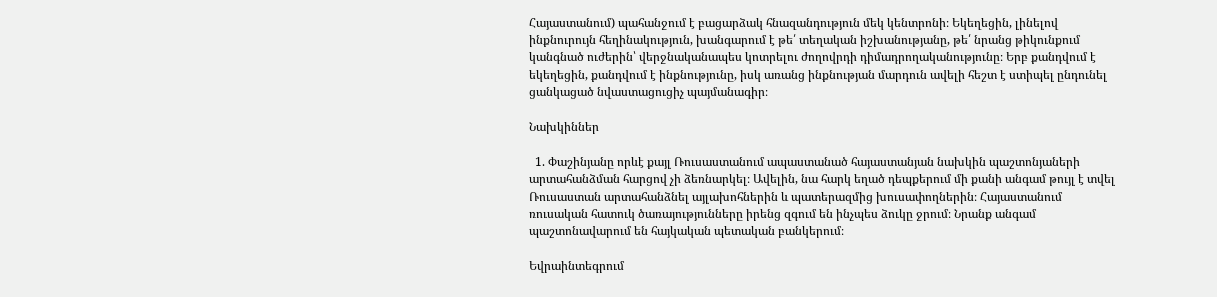Հայաստանում) պահանջում է բացարձակ հնազանդություն մեկ կենտրոնի։ Եկեղեցին, լինելով ինքնուրույն հեղինակություն, խանգարում է թե՛ տեղական իշխանությանը, թե՛ նրանց թիկունքում կանգնած ուժերին՝ վերջնականապես կոտրելու ժողովրդի դիմադրողականությունը։ Երբ քանդվում է եկեղեցին, քանդվում է ինքնությունը, իսկ առանց ինքնության մարդուն ավելի հեշտ է ստիպել ընդունել ցանկացած նվաստացուցիչ պայմանագիր։

Նախկիններ

  1. Փաշինյանը որևէ քայլ Ռուսաստանում ապաստանած հայաստանյան նախկին պաշտոնյաների արտահանձման հարցով չի ձեռնարկել։ Ավելին, նա հարկ եղած դեպքերում մի քանի անգամ թույլ է տվել Ռուսաստան արտահանձնել այլախոհներին և պատերազմից խուսափողներին։ Հայաստանում ռուսական հատուկ ծառայությունները իրենց զգում են ինչպես ձուկը ջրում։ Նրանք անգամ պաշտոնավարում են հայկական պետական բանկերում։

Եվրաինտեգրում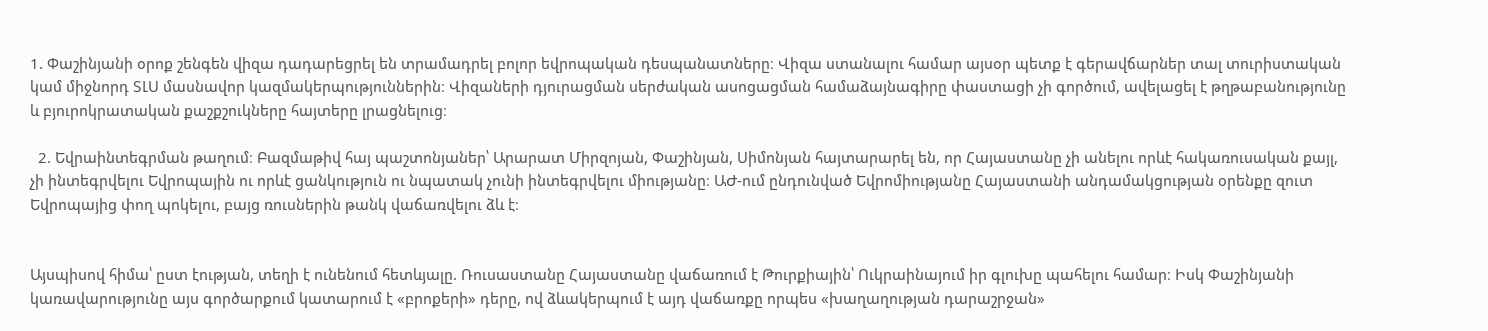1. Փաշինյանի օրոք շենգեն վիզա դադարեցրել են տրամադրել բոլոր եվրոպական դեսպանատները։ Վիզա ստանալու համար այսօր պետք է գերավճարներ տալ տուրիստական կամ միջնորդ ՏԼՍ մասնավոր կազմակերպություններին։ Վիզաների դյուրացման սերժական ասոցացման համաձայնագիրը փաստացի չի գործում, ավելացել է թղթաբանությունը և բյուրոկրատական քաշքշուկները հայտերը լրացնելուց։

  2. Եվրաինտեգրման թաղում։ Բազմաթիվ հայ պաշտոնյաներ՝ Արարատ Միրզոյան, Փաշինյան, Սիմոնյան հայտարարել են, որ Հայաստանը չի անելու որևէ հակառուսական քայլ, չի ինտեգրվելու Եվրոպային ու որևէ ցանկություն ու նպատակ չունի ինտեգրվելու միությանը։ ԱԺ-ում ընդունված Եվրոմիությանը Հայաստանի անդամակցության օրենքը զուտ Եվրոպայից փող պոկելու, բայց ռուսներին թանկ վաճառվելու ձև է։


Այսպիսով հիմա՝ ըստ էության, տեղի է ունենում հետևյալը. Ռուսաստանը Հայաստանը վաճառում է Թուրքիային՝ Ուկրաինայում իր գլուխը պահելու համար։ Իսկ Փաշինյանի կառավարությունը այս գործարքում կատարում է «բրոքերի» դերը, ով ձևակերպում է այդ վաճառքը որպես «խաղաղության դարաշրջան»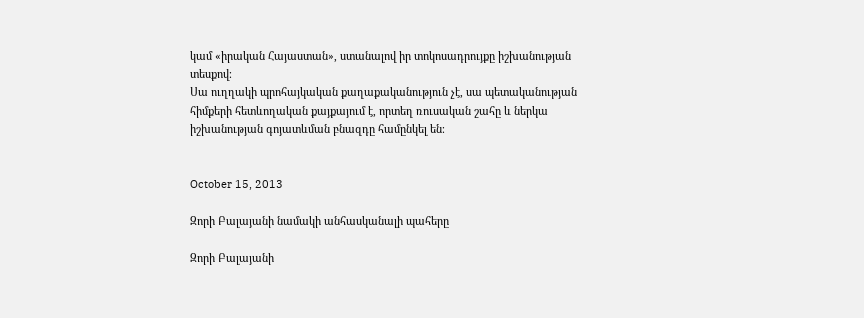կամ «իրական Հայաստան», ստանալով իր տոկոսադրույքը իշխանության տեսքով։
Սա ուղղակի պրոհայկական քաղաքականություն չէ, սա պետականության հիմքերի հետևողական քայքայում է, որտեղ ռուսական շահը և ներկա իշխանության գոյատևման բնազդը համընկել են։


October 15, 2013

Զորի Բալայանի նամակի անհասկանալի պահերը

Զորի Բալայանի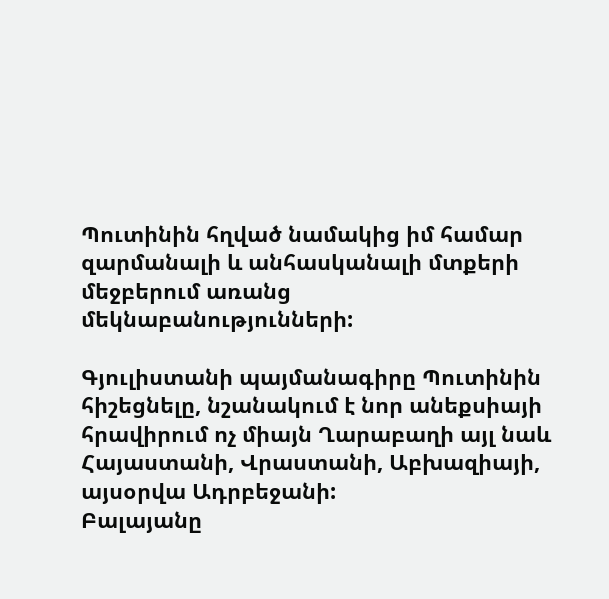Պուտինին հղված նամակից իմ համար զարմանալի և անհասկանալի մտքերի մեջբերում առանց մեկնաբանությունների:

Գյուլիստանի պայմանագիրը Պուտինին հիշեցնելը, նշանակում է նոր անեքսիայի հրավիրում ոչ միայն Ղարաբաղի այլ նաև Հայաստանի, Վրաստանի, Աբխազիայի, այսօրվա Ադրբեջանի:
Բալայանը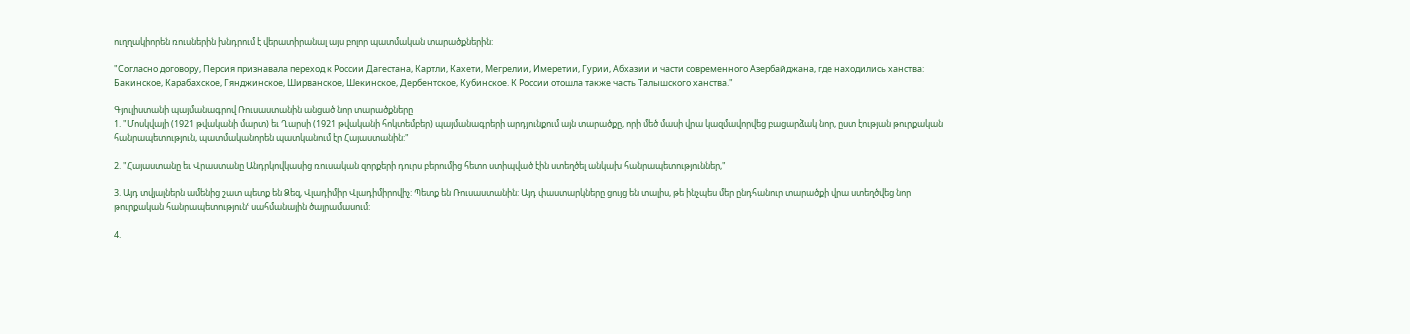ուղղակիորեն ռուսներին խնդրում է վերատիրանալ այս բոլոր պատմական տարածքներին:

"Согласно договору, Персия признавала переход к России Дагестана, Картли, Кахети, Мегрелии, Имеретии, Гурии, Абхазии и части современного Азербайджана, где находились ханства: Бакинское, Карабахское, Гянджинское, Ширванское, Шекинское, Дербентское, Кубинское. К России отошла также часть Талышского ханства."

Գյուլիստանի պայմանագրով Ռուսաստանին անցած նոր տարածքները
1. "Մոսկվայի (1921 թվականի մարտ) եւ Ղարսի (1921 թվականի հոկտեմբեր) պայմանագրերի արդյունքում այն տարածքը, որի մեծ մասի վրա կազմավորվեց բացարձակ նոր, ըստ էության թուրքական հանրապետություն, պատմականորեն պատկանում էր Հայաստանին:"

2. "Հայաստանը եւ Վրաստանը Անդրկովկասից ռուսական զորքերի դուրս բերումից հետո ստիպված էին ստեղծել անկախ հանրապետություններ,"

3. Այդ տվյալներն ամենից շատ պետք են Ձեզ, Վլադիմիր Վլադիմիրովիչ: Պետք են Ռուսաստանին: Այդ փաստարկները ցույց են տալիս, թե ինչպես մեր ընդհանուր տարածքի վրա ստեղծվեց նոր թուրքական հանրապետությունՙ սահմանային ծայրամասում:

4.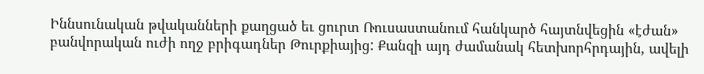Իննսունական թվականների քաղցած եւ ցուրտ Ռուսաստանում հանկարծ հայտնվեցին «էժան» բանվորական ուժի ողջ բրիգադներ Թուրքիայից: Քանզի այդ ժամանակ հետխորհրդային, ավելի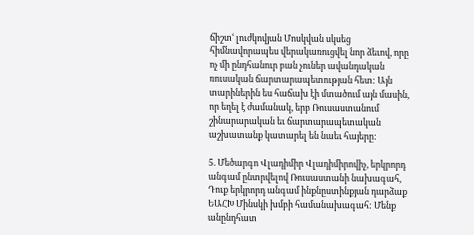ճիշտՙ լուժկովյան Մոսկվան սկսեց հիմնավորապես վերակառուցվել նոր ձեւով, որը ոչ մի ընդհանուր բան չուներ ավանդական ռուսական ճարտարապետության հետ: Այն տարիներին ես հաճախ էի մտածում այն մասին, որ եղել է ժամանակ, երբ Ռուսաստանում շինարարական եւ ճարտարապետական աշխատանք կատարել են նաեւ հայերը:

5. Մեծարգո Վլադիմիր Վլադիմիրովիչ, երկրորդ անգամ ընտրվելով Ռուսաստանի նախագահ, Դուք երկրորդ անգամ ինքնըստինքյան դարձաք ԵԱՀԽ Մինսկի խմբի համանախագահ: Մենք անընդհատ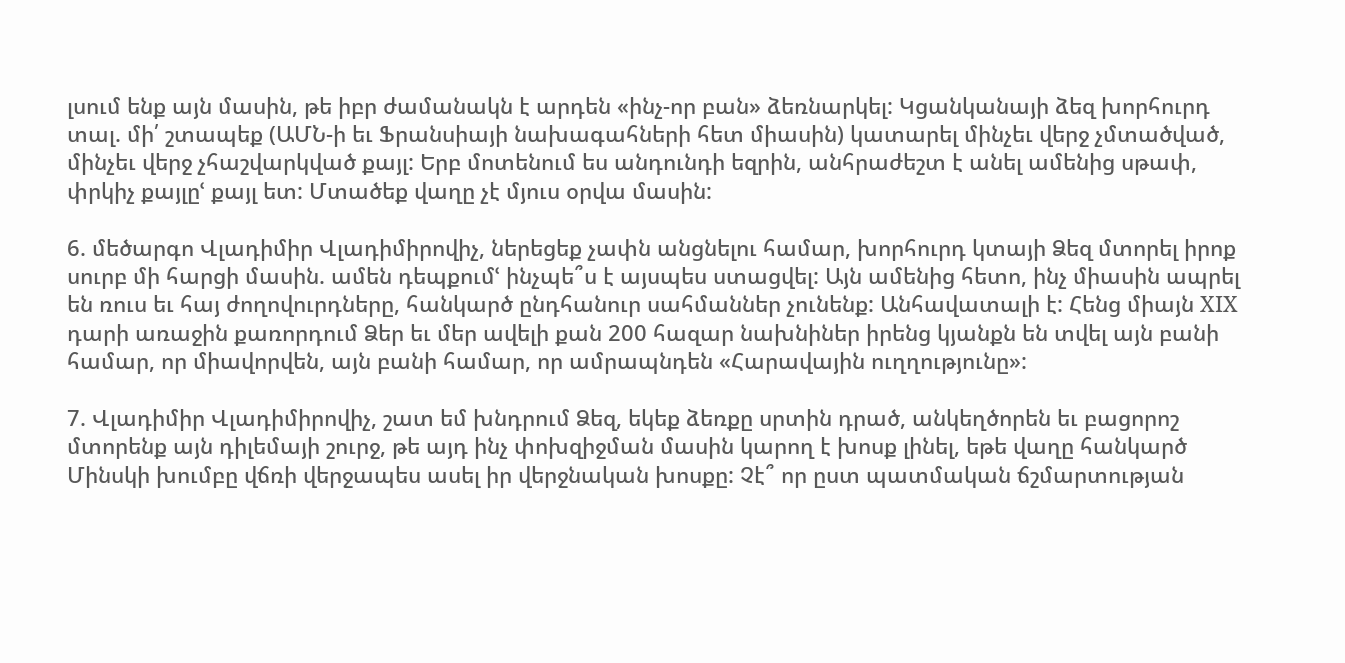լսում ենք այն մասին, թե իբր ժամանակն է արդեն «ինչ-որ բան» ձեռնարկել: Կցանկանայի ձեզ խորհուրդ տալ. մի՛ շտապեք (ԱՄՆ-ի եւ Ֆրանսիայի նախագահների հետ միասին) կատարել մինչեւ վերջ չմտածված, մինչեւ վերջ չհաշվարկված քայլ: Երբ մոտենում ես անդունդի եզրին, անհրաժեշտ է անել ամենից սթափ, փրկիչ քայլըՙ քայլ ետ: Մտածեք վաղը չէ մյուս օրվա մասին:

6. մեծարգո Վլադիմիր Վլադիմիրովիչ, ներեցեք չափն անցնելու համար, խորհուրդ կտայի Ձեզ մտորել իրոք սուրբ մի հարցի մասին. ամեն դեպքումՙ ինչպե՞ս է այսպես ստացվել: Այն ամենից հետո, ինչ միասին ապրել են ռուս եւ հայ ժողովուրդները, հանկարծ ընդհանուր սահմաններ չունենք: Անհավատալի է: Հենց միայն XIX դարի առաջին քառորդում Ձեր եւ մեր ավելի քան 200 հազար նախնիներ իրենց կյանքն են տվել այն բանի համար, որ միավորվեն, այն բանի համար, որ ամրապնդեն «Հարավային ուղղությունը»:

7. Վլադիմիր Վլադիմիրովիչ, շատ եմ խնդրում Ձեզ, եկեք ձեռքը սրտին դրած, անկեղծորեն եւ բացորոշ մտորենք այն դիլեմայի շուրջ, թե այդ ինչ փոխզիջման մասին կարող է խոսք լինել, եթե վաղը հանկարծ Մինսկի խումբը վճռի վերջապես ասել իր վերջնական խոսքը: Չէ՞ որ ըստ պատմական ճշմարտության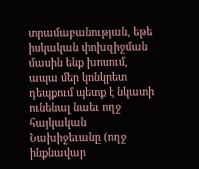տրամաբանության, եթե իսկական փոխզիջման մասին ենք խոսում, ապա մեր կոնկրետ դեպքում պետք է նկատի ունենալ նաեւ ողջ հայկական Նախիջեւանը (ողջ ինքնավար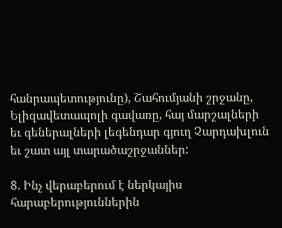հանրապետությունը), Շահումյանի շրջանը, Ելիզավետապոլի գավառը, հայ մարշալների եւ գեներալների լեգենդար գյուղ Չարդախլուն եւ շատ այլ տարածաշրջաններ:

8. Ինչ վերաբերում է ներկայիս հարաբերություններին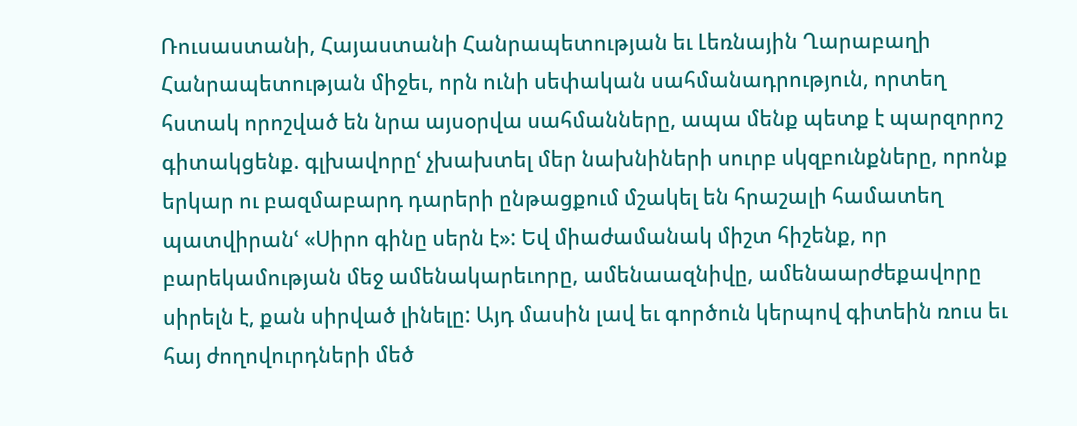Ռուսաստանի, Հայաստանի Հանրապետության եւ Լեռնային Ղարաբաղի Հանրապետության միջեւ, որն ունի սեփական սահմանադրություն, որտեղ հստակ որոշված են նրա այսօրվա սահմանները, ապա մենք պետք է պարզորոշ գիտակցենք. գլխավորըՙ չխախտել մեր նախնիների սուրբ սկզբունքները, որոնք երկար ու բազմաբարդ դարերի ընթացքում մշակել են հրաշալի համատեղ պատվիրանՙ «Սիրո գինը սերն է»: Եվ միաժամանակ միշտ հիշենք, որ բարեկամության մեջ ամենակարեւորը, ամենաազնիվը, ամենաարժեքավորը սիրելն է, քան սիրված լինելը: Այդ մասին լավ եւ գործուն կերպով գիտեին ռուս եւ հայ ժողովուրդների մեծ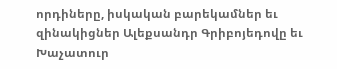որդիները, իսկական բարեկամներ եւ զինակիցներ Ալեքսանդր Գրիբոյեդովը եւ Խաչատուր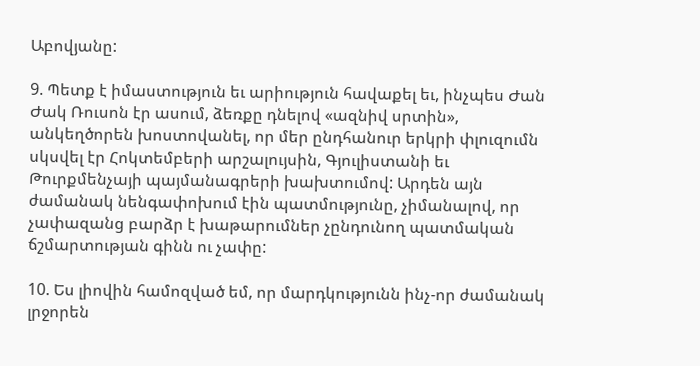Աբովյանը:

9. Պետք է իմաստություն եւ արիություն հավաքել եւ, ինչպես Ժան Ժակ Ռուսոն էր ասում, ձեռքը դնելով «ազնիվ սրտին», անկեղծորեն խոստովանել, որ մեր ընդհանուր երկրի փլուզումն սկսվել էր Հոկտեմբերի արշալույսին, Գյուլիստանի եւ Թուրքմենչայի պայմանագրերի խախտումով: Արդեն այն ժամանակ նենգափոխում էին պատմությունը, չիմանալով, որ չափազանց բարձր է խաթարումներ չընդունող պատմական ճշմարտության գինն ու չափը:

10. Ես լիովին համոզված եմ, որ մարդկությունն ինչ-որ ժամանակ լրջորեն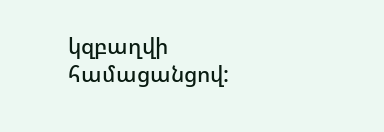կզբաղվի համացանցով: